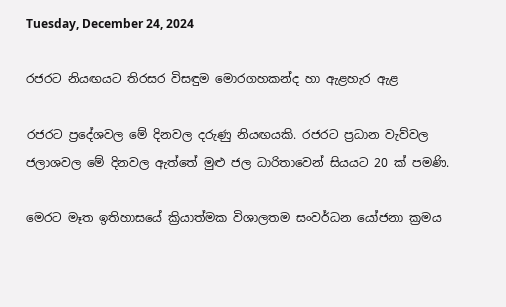Tuesday, December 24, 2024

රජරට නියඟයට තිරසර විසඳුම මොරගහකන්ද හා ඇළහැර ඇළ

රජරට ප්‍රදේශවල මේ දිනවල දරුණු නියඟයකි. රජරට ප්‍රධාන වැව්වල ජලාශවල මේ දිනවල ඇත්තේ මුළු ජල ධාරිතාවෙන් සියයට 20 ක් පමණි.

මෙරට මෑත ඉතිහාසයේ ක්‍රියාත්මක විශාලතම සංවර්ධන යෝජනා ක්‍රමය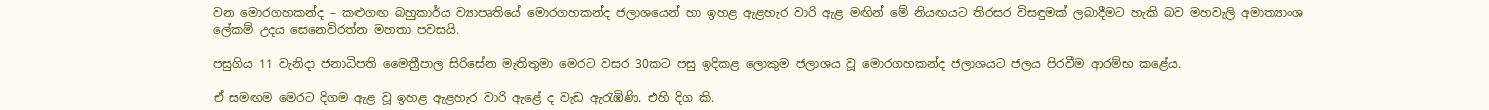වන මොරගහකන්ද – කළුගඟ බහුකාර්ය ව්‍යාපෘතියේ මොරගහකන්ද ජලාශයෙන් හා ඉහළ ඇළහැර වාරි ඇළ මඟින් මේ නියඟයට තිරසර විසඳුමක් ලබාදීමට හැකි බව මහවැලි අමාත්‍යාංශ ලේකම් උදය සෙනෙවිරත්න මහතා පවසයි.

පසුගිය 11 වැනිදා ජනාධිපති මෛත්‍රීපාල සිරිසේන මැතිතුමා මෙරට වසර 30කට පසු ඉදිකළ ලොකුම ජලාශය වූ මොරගහකන්ද ජලාශයට ජලය පිරවීම ආරම්භ කළේය.

ඒ සමඟම මෙරට දිගම ඇළ වූ ඉහළ ඇළහැර වාරි ඇළේ ද වැඩ ඇරැඹිණි. එහි දිග කි.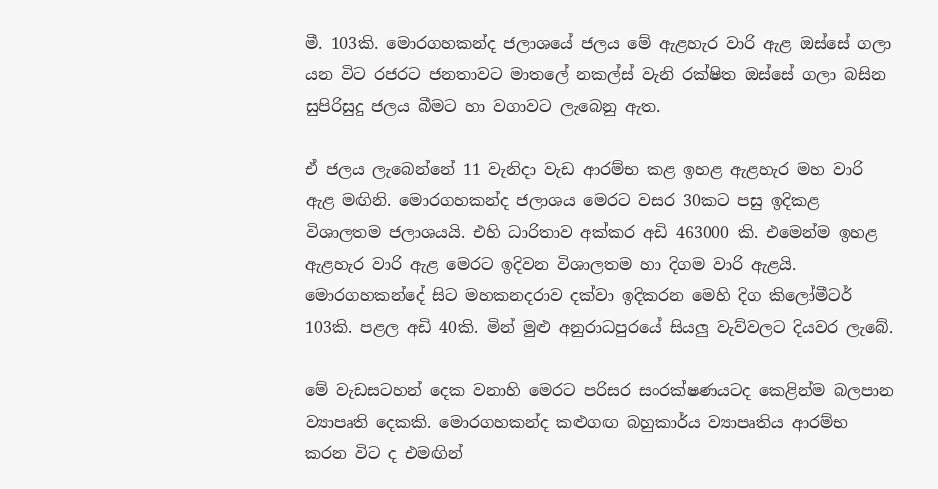මී. 103කි. මොරගහකන්ද ජලාශයේ ජලය මේ ඇළහැර වාරි ඇළ ඔස්සේ ගලා යන විට රජරට ජනතාවට මාතලේ නකල්ස් වැනි රක්ෂිත ඔස්සේ ගලා බසින සුපිරිසුදු ජලය බීමට හා වගාවට ලැබෙනු ඇත.

ඒ ජලය ලැබෙන්නේ 11 වැනිදා වැඩ ආරම්භ කළ ඉහළ ඇළහැර මහ වාරි ඇළ මඟිනි. මොරගහකන්ද ජලාශය මෙරට වසර 30කට පසු ඉදිකළ විශාලතම ජලාශයයි. එහි ධාරිතාව අක්කර අඩි 463000 කි. එමෙන්ම ඉහළ ඇළහැර වාරි ඇළ මෙරට ඉදිවන විශාලතම හා දිගම වාරි ඇළයි. මොරගහකන්දේ සිට මහකනදරාව දක්වා ඉදිකරන මෙහි දිග කිලෝමීටර් 103කි. පළල අඩි 40කි. මින් මුළු අනුරාධපුරයේ සියලු වැව්වලට දියවර ලැබේ.

මේ වැඩසටහන් දෙක වනාහි මෙරට පරිසර සංරක්ෂණයටද කෙළින්ම බලපාන ව්‍යාපෘති දෙකකි. මොරගහකන්ද කළුගඟ බහුකාර්ය ව්‍යාපෘතිය ආරම්භ කරන විට ද එමඟින්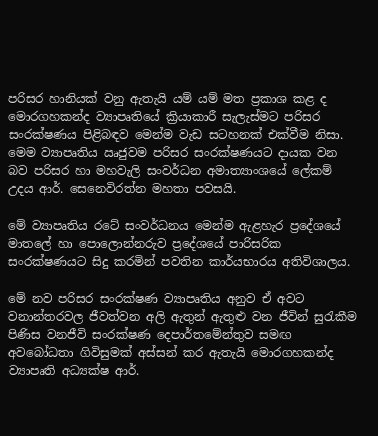පරිසර හානියක් වනු ඇතැයි යම් යම් මත ප්‍රකාශ කළ ද මොරගහකන්ද ව්‍යාපෘතියේ ක්‍රියාකාරී සැලැස්මට පරිසර සංරක්ෂණය පිළිබඳව මෙන්ම වැඩ සටහනක් එක්වීම නිසා. මෙම ව්‍යාපෘතිය ඍජුවම පරිසර සංරක්ෂණයට දායක වන බව පරිසර හා මහවැලි සංවර්ධන අමාත්‍යාංශයේ ලේකම් උදය ආර්. සෙනෙවිරත්න මහතා පවසයි.

මේ ව්‍යාපෘතිය රටේ සංවර්ධනය මෙන්ම ඇළහැර ප්‍රදේශයේ මාතලේ හා පොලොන්නරුව ප්‍රදේශයේ පාරිසරික සංරක්ෂණයට සිදු කරමින් පවතින කාර්යභාරය අතිවිශාලය.

මේ නව පරිසර සංරක්ෂණ ව්‍යාපෘතිය අනුව ඒ අවට වනාන්තරවල ජීවත්වන අලි ඇතුන් ඇතුළු වන ජීවින් සුරැකීම පිණිස වනජීවි සංරක්ෂණ දෙපාර්තමේන්තුව සමඟ අවබෝධතා ගිවිසුමක් අස්සන් කර ඇතැයි මොරගහකන්ද ව්‍යාපෘති අධ්‍යක්ෂ ආර්.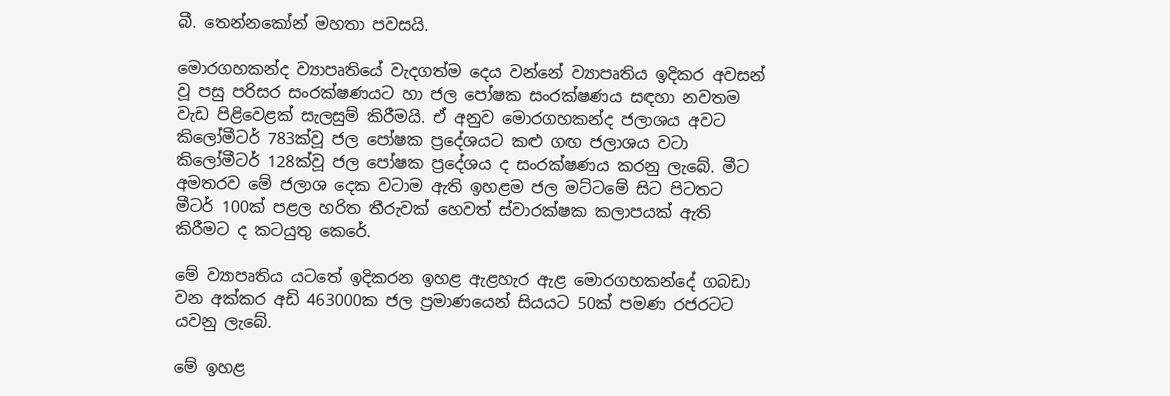බී. තෙන්නකෝන් මහතා පවසයි.

මොරගහකන්ද ව්‍යාපෘතියේ වැදගත්ම දෙය වන්නේ ව්‍යාපෘතිය ඉදිකර අවසන් වූ පසු පරිසර සංරක්ෂණයට හා ජල පෝෂක සංරක්ෂණය සඳහා නවතම වැඩ පිළිවෙළක් සැලසුම් කිරීමයි. ඒ අනුව මොරගහකන්ද ජලාශය අවට කිලෝමීටර් 783ක්වූ ජල පෝෂක ප්‍රදේශයට කළු ගඟ ජලාශය වටා කිලෝමීටර් 128ක්වූ ජල පෝෂක ප්‍රදේශය ද සංරක්ෂණය කරනු ලැබේ. මීට අමතරව මේ ජලාශ දෙක වටාම ඇති ඉහළම ජල මට්ටමේ සිට පිටතට මීටර් 100ක් පළල හරිත තීරුවක් හෙවත් ස්වාරක්ෂක කලාපයක් ඇති කිරීමට ද කටයුතු කෙරේ.

මේ ව්‍යාපෘතිය යටතේ ඉදිකරන ඉහළ ඇළහැර ඇළ මොරගහකන්දේ ගබඩා වන අක්කර අඩි 463000ක ජල ප්‍රමාණයෙන් සියයට 50ක් පමණ රජරටට යවනු ලැබේ.

මේ ඉහළ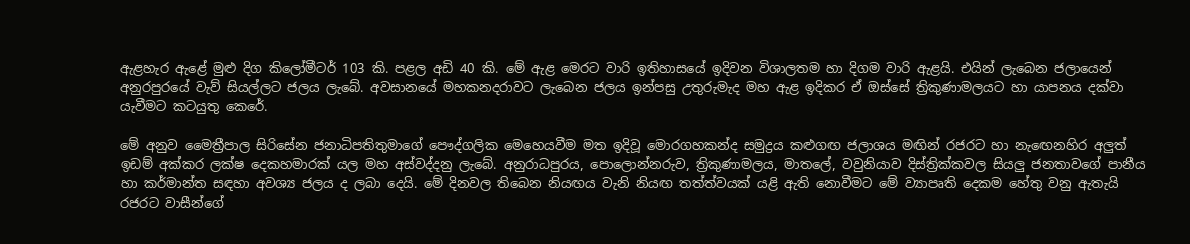ඇළහැර ඇළේ මුළු දිග කිලෝමීටර් 103 කි. පළල අඩි 40 කි. මේ ඇළ මෙරට වාරි ඉතිහාසයේ ඉදිවන විශාලතම හා දිගම වාරි ඇළයි. එයින් ලැබෙන ජලායෙන් අනුරපුරයේ වැව් සියල්ලට ජලය ලැබේ. අවසානයේ මහකනදරාවට ලැබෙන ජලය ඉන්පසු උතුරුමැද මහ ඇළ ඉදිකර ඒ ඔස්සේ ත්‍රිකුණාමලයට හා යාපනය දක්වා යැවීමට කටයුතු කෙරේ.

මේ අනුව මෛත්‍රීපාල සිරිසේන ජනාධිපතිතුමාගේ පෞද්ගලික මෙහෙයවීම මත ඉදිවූ මොරගහකන්ද සමුද්‍රය කළුගඟ ජලාශය මඟින් රජරට හා නැ‍ඟෙනහිර අලුත් ඉඩම් අක්කර ලක්ෂ දෙකහමාරක් යල මහ අස්වද්දනු ලැබේ. අනුරාධපුරය, පොලොන්නරුව, ත්‍රිකුණාමලය, මාතලේ, වවුනියාව දිස්ත්‍රික්කවල සියලු ජනතාවගේ පානීය හා කර්මාන්ත සඳහා අවශ්‍ය ජලය ද ලබා දෙයි. මේ දිනවල තිබෙන නියඟය වැනි නියඟ තත්ත්වයක් යළි ඇති නොවීමට මේ ව්‍යාපෘති දෙකම හේතු වනු ඇතැයි රජරට වාසීන්ගේ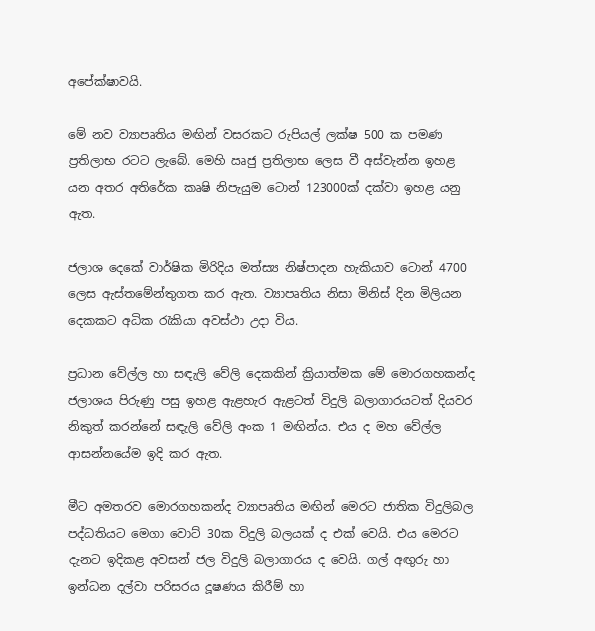අපේක්ෂාවයි.

මේ නව ව්‍යාපෘතිය මඟින් වසරකට රුපියල් ලක්ෂ 500 ක පමණ ප්‍රතිලාභ රටට ලැබේ. මෙහි ඍජු ප්‍රතිලාභ ලෙස වී අස්වැන්න ඉහළ යන අතර අතිරේක කෘෂි නිපැයුම ටොන් 123000ක් දක්වා ඉහළ යනු ඇත.

ජලාශ දෙකේ වාර්ෂික මිරිදිය මත්ස්‍ය නිෂ්පාදන හැකියාව ටොන් 4700 ලෙස ඇස්තමේන්තුගත කර ඇත. ව්‍යාපෘතිය නිසා මිනිස් දින මිලියන දෙකකට අධික රැකියා අවස්ථා උදා විය.

ප්‍රධාන වේල්ල හා සඳැලි වේලි දෙකකින් ක්‍රියාත්මක මේ මොරගහකන්ද ජලාශය පිරුණු පසු ඉහළ ඇළහැර ඇළටත් විදුලි බලාගාරයටත් දියවර නිකුත් කරන්නේ සඳැලි වේලි අංක 1 මඟින්ය. එය ද මහ වේල්ල ආසන්නයේම ඉදි කර ඇත.

මීට අමතරව මොරගහකන්ද ව්‍යාපෘතිය මඟින් මෙරට ජාතික විදුලිබල පද්ධතියට මෙගා වොට් 30ක විදුලි බලයක් ද එක් වෙයි. එය මෙරට දැනට ඉදිකළ අවසන් ජල විදුලි බලාගාරය ද වෙයි. ගල් අඟුරු හා ඉන්ධන දල්වා පරිසරය දූෂණය කිරීම් හා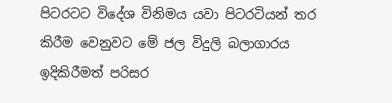පිටරටට විදේශ විනිමය යවා පිටරටියන් තර කිරීම වෙනුවට මේ ජල විදුලි බලාගාරය ඉදිකිරීමත් පරිසර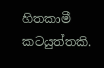හිතකාමී කටයුත්තකි.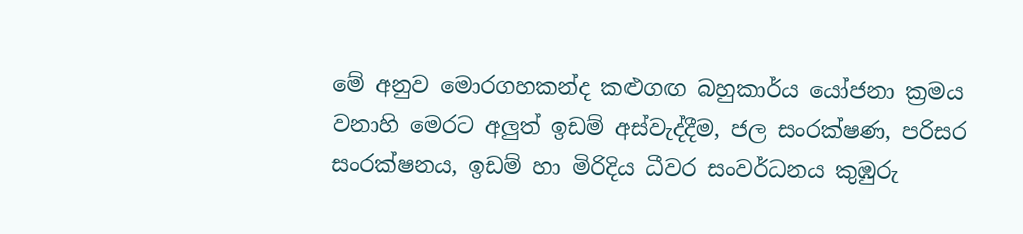මේ අනුව මොරගහකන්ද කළුගඟ බහුකාර්ය යෝජනා ක්‍රමය වනාහි මෙරට අලුත් ඉඩම් අස්වැද්දීම, ජල සංරක්ෂණ, පරිසර සංරක්ෂනය, ඉඩම් හා මිරිදිය ධීවර සංවර්ධනය කුඹුරු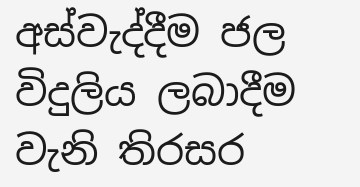අස්වැද්දීම ජල විදුලිය ලබාදීම වැනි තිරසර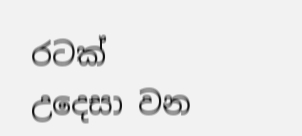රටක් උදෙසා වන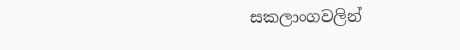සකලාංගවලින්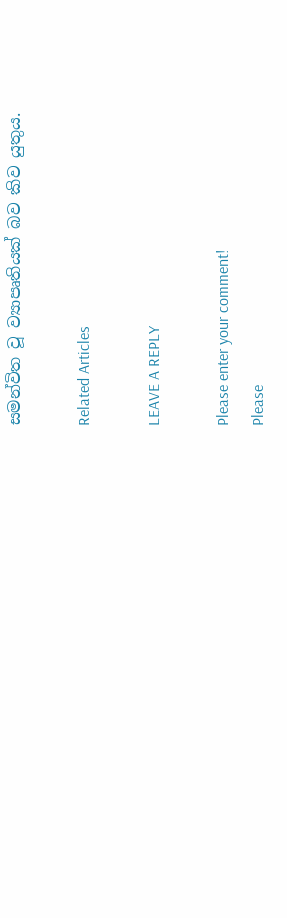සමන්විත වූ ව්‍යාපෘතියක් බව කිව යුතුය.

Related Articles

LEAVE A REPLY

Please enter your comment!
Please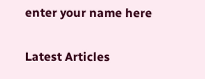enter your name here

Latest Articles